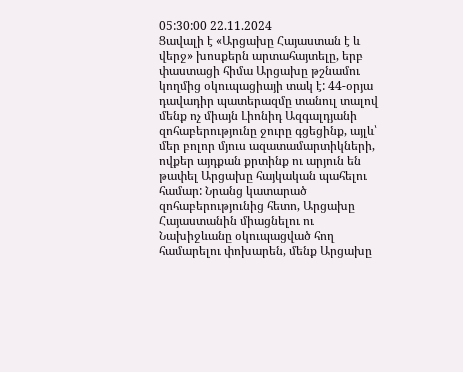05:30:00 22.11.2024
Ցավալի է «Արցախը Հայաստան է և վերջ» խոսքերն արտահայտելը, երբ փաստացի հիմա Արցախը թշնամու կողմից օկուպացիայի տակ է: 44-օրյա դավադիր պատերազմը տանուլ տալով մենք ոչ միայն Լիոնիդ Ազգալդյանի զոհաբերությունը ջուրը գցեցինք, այլև՝ մեր բոլոր մյուս ազատամարտիկների, ովքեր այդքան քրտինք ու արյուն են թափել Արցախը հայկական պահելու համար: Նրանց կատարած զոհաբերությունից հետո, Արցախը Հայաստանին միացնելու ու Նախիջևանը օկուպացված հող համարելու փոխարեն, մենք Արցախը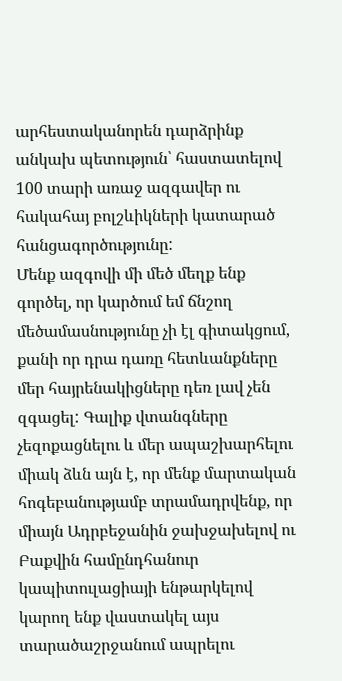արհեստականորեն դարձրինք անկախ պետություն՝ հաստատելով 100 տարի առաջ ազգավեր ու հակահայ բոլշևիկների կատարած հանցագործությունը:
Մենք ազգովի մի մեծ մեղք ենք գործել, որ կարծում եմ ճնշող մեծամասնությունը չի էլ գիտակցում, քանի որ դրա դառը հետևանքները մեր հայրենակիցները դեռ լավ չեն զգացել: Գալիք վտանգները չեզոքացնելու և մեր ապաշխարհելու միակ ձևն այն է, որ մենք մարտական հոգեբանությամբ տրամադրվենք, որ միայն Ադրբեջանին ջախջախելով ու Բաքվին համընդհանուր կապիտուլացիայի ենթարկելով կարող ենք վաստակել այս տարածաշրջանում ապրելու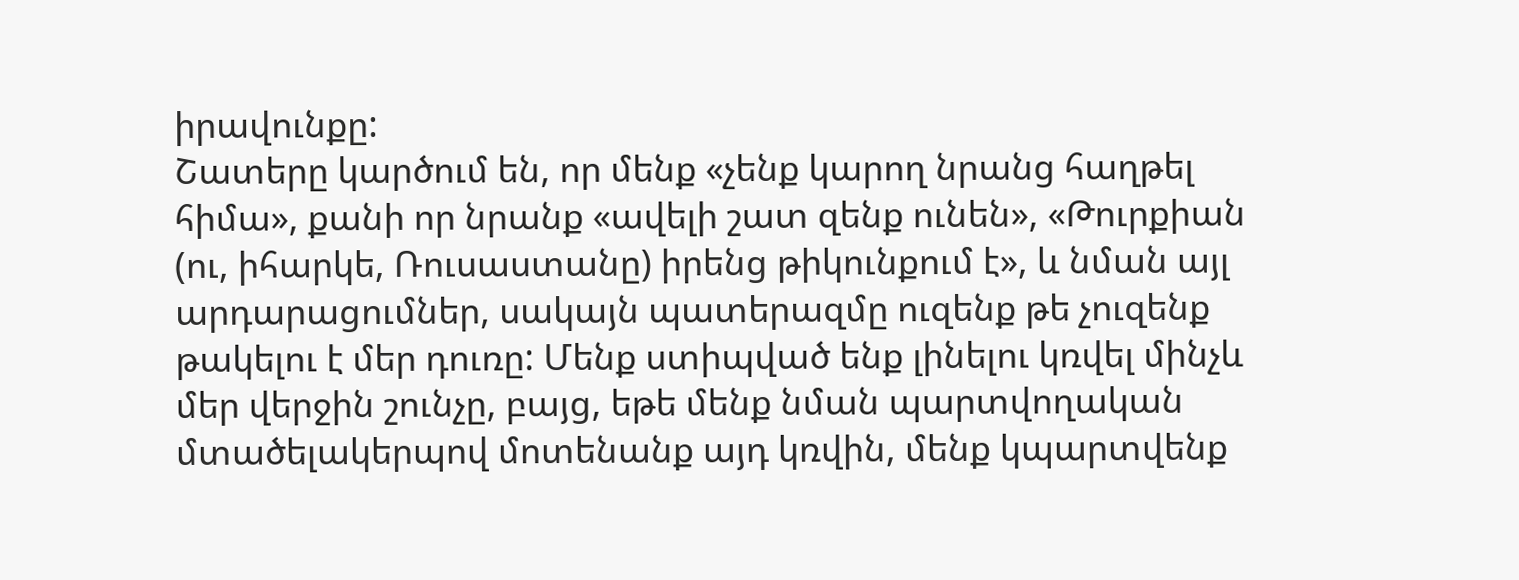իրավունքը:
Շատերը կարծում են, որ մենք «չենք կարող նրանց հաղթել հիմա», քանի որ նրանք «ավելի շատ զենք ունեն», «Թուրքիան (ու, իհարկե, Ռուսաստանը) իրենց թիկունքում է», և նման այլ արդարացումներ, սակայն պատերազմը ուզենք թե չուզենք թակելու է մեր դուռը: Մենք ստիպված ենք լինելու կռվել մինչև մեր վերջին շունչը, բայց, եթե մենք նման պարտվողական մտածելակերպով մոտենանք այդ կռվին, մենք կպարտվենք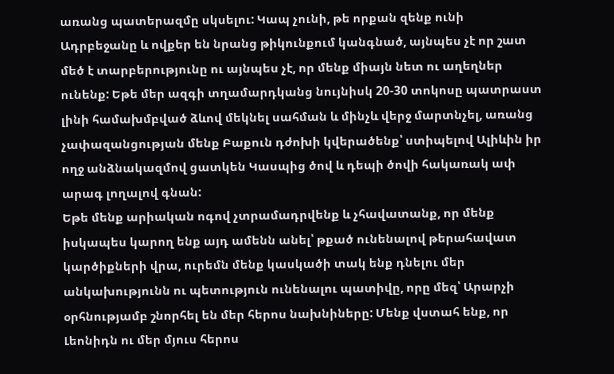առանց պատերազմը սկսելու: Կապ չունի, թե որքան զենք ունի Ադրբեջանը և ովքեր են նրանց թիկունքում կանգնած, այնպես չէ որ շատ մեծ է տարբերությունը ու այնպես չէ, որ մենք միայն նետ ու աղեղներ ունենք: Եթե մեր ազգի տղամարդկանց նույնիսկ 20-30 տոկոսը պատրաստ լինի համախմբված ձևով մեկնել սահման և մինչև վերջ մարտնչել, առանց չափազանցության մենք Բաքուն դժոխի կվերածենք՝ ստիպելով Ալիևին իր ողջ անձնակազմով ցատկեն Կասպից ծով և դեպի ծովի հակառակ ափ արագ լողալով գնան:
Եթե մենք արիական ոգով չտրամադրվենք և չհավատանք, որ մենք իսկապես կարող ենք այդ ամենն անել՝ թքած ունենալով թերահավատ կարծիքների վրա, ուրեմն մենք կասկածի տակ ենք դնելու մեր անկախությունն ու պետություն ունենալու պատիվը, որը մեզ՝ Արարչի օրհնությամբ շնորհել են մեր հերոս նախնիները: Մենք վստահ ենք, որ Լեոնիդն ու մեր մյուս հերոս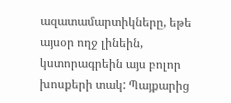ազատամարտիկները, եթե այսօր ողջ լինեին, կստորագրեին այս բոլոր խոսքերի տակ: Պայքարից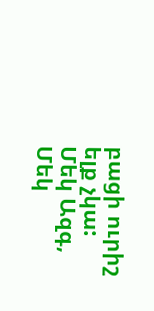բացի ուրիշ ելք չկա:
Մեկ Ազգ, Մեկ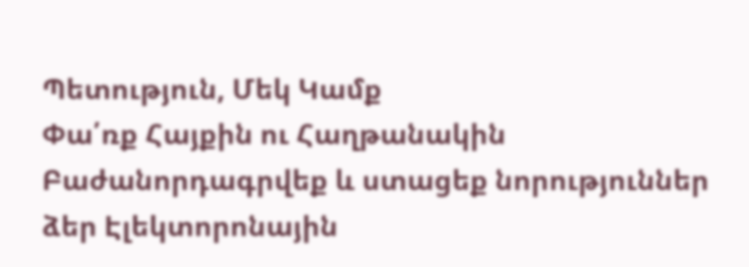Պետություն, Մեկ Կամք
Փա՛ռք Հայքին ու Հաղթանակին
Բաժանորդագրվեք և ստացեք նորություններ ձեր Էլեկտորոնային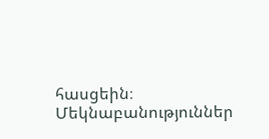հասցեին։
Մեկնաբանություններ